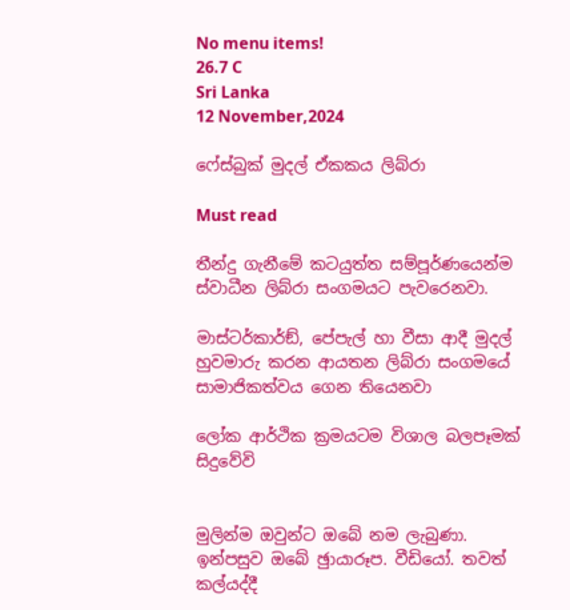No menu items!
26.7 C
Sri Lanka
12 November,2024

ෆේස්බුක් මුදල් ඒකකය ලිබ්රා

Must read

තීන්දු ගැනීමේ කටයුත්ත සම්පූර්ණයෙන්ම ස්වාධීන ලිබ්රා සංගමයට පැවරෙනවා.

මාස්ටර්කාර්ඞ්, පේපැල් හා වීසා ආදී මුදල් හුවමාරු කරන ආයතන ලිබ්රා සංගමයේ සාමාජිකත්වය ගෙන තියෙනවා

ලෝක ආර්ථික ක්‍රමයටම විශාල බලපෑමක් සිදුවේවි


මුලින්ම ඔවුන්ට ඔබේ නම ලැබුණා. ඉන්පසුව ඔබේ ඡුායාරූප. වීඩියෝ. තවත් කල්යද්දී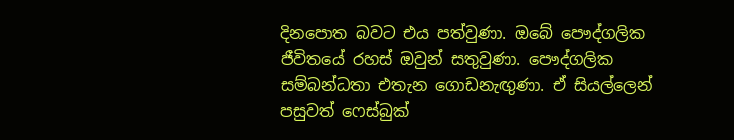දිනපොත බවට එය පත්වුණා. ඔබේ පෞද්ගලික ජීවිතයේ රහස් ඔවුන් සතුවුණා. පෞද්ගලික සම්බන්ධතා එතැන ගොඩනැඟුණා. ඒ සියල්ලෙන් පසුවත් ෆෙස්බුක්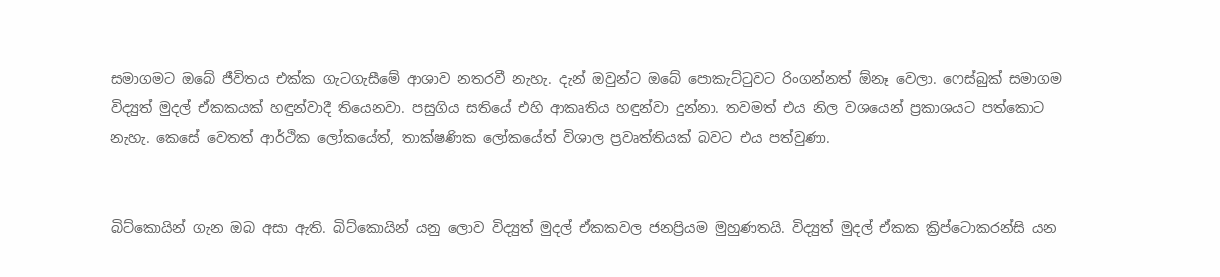සමාගමට ඔබේ ජීවිතය එක්ක ගැටගැසීමේ ආශාව නතරවී නැහැ. දැන් ඔවුන්ට ඔබේ පොකැට්ටුවට රිංගන්නත් ඕනෑ වෙලා. ෆෙස්බුක් සමාගම විද්‍යුත් මුදල් ඒකකයක් හඳුන්වාදී තියෙනවා. පසුගිය සතියේ එහි ආකෘතිය හඳුන්වා දුන්නා. තවමත් එය නිල වශයෙන් ප්‍රකාශයට පත්කොට නැහැ. කෙසේ වෙතත් ආර්ථික ලෝකයේත්, තාක්ෂණික ලෝකයේත් විශාල ප්‍රවෘත්තියක් බවට එය පත්වුණා.


බිට්කොයින් ගැන ඔබ අසා ඇති. බිට්කොයින් යනු ලොව විද්‍යුත් මුදල් ඒකකවල ජනප්‍රියම මුහුණතයි. විද්‍යුත් මුදල් ඒකක ක්‍රිප්ටොකරන්සි යන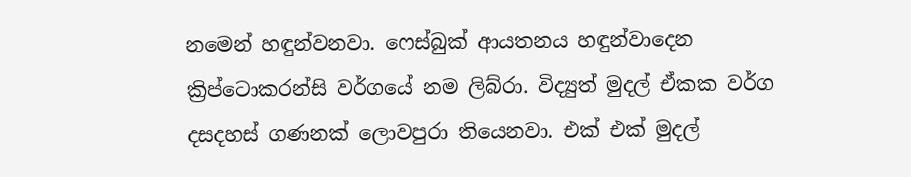නමෙන් හඳුන්වනවා. ෆෙස්බුක් ආයතනය හඳුන්වාදෙන ක්‍රිප්ටොකරන්සි වර්ගයේ නම ලිබ්රා. විද්‍යුත් මුදල් ඒකක වර්ග දසදහස් ගණනක් ලොවපුරා තියෙනවා. එක් එක් මුදල්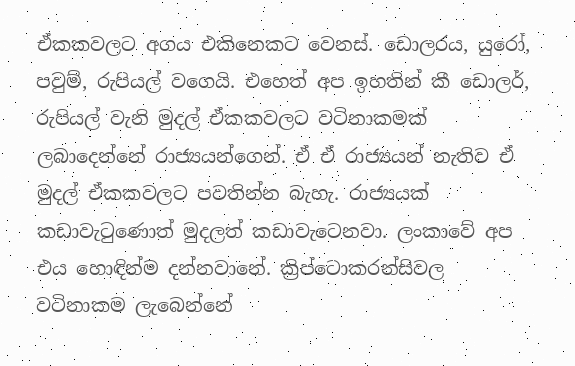ඒකකවලට අගය එකිනෙකට වෙනස්. ඩොලරය, යුරෝ, පවුම්, රුපියල් වගෙයි. එහෙත් අප ඉහතින් කී ඩොලර්, රුපියල් වැනි මුදල් ඒකකවලට වටිනාකමක් ලබාදෙන්නේ රාජ්‍යයන්ගෙන්. ඒ ඒ රාජ්‍යයන් නැතිව ඒ මුදල් ඒකකවලට පවතින්න බැහැ. රාජ්‍යයක් කඩාවැටුණොත් මුදලත් කඩාවැටෙනවා. ලංකාවේ අප එය හොඳින්ම දන්නවානේ. ක්‍රිප්ටොකරන්සිවල වටිනාකම ලැබෙන්නේ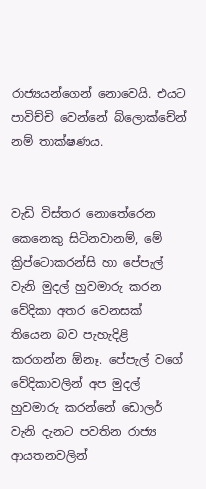රාජ්‍යයන්ගෙන් නොවෙයි. එයට පාවිච්චි වෙන්නේ බ්ලොක්චේන් නම් තාක්ෂණය.


වැඩි විස්තර නොතේරෙන කෙනෙකු සිටිනවානම්, මේ ක්‍රිප්ටොකරන්සි හා පේපැල් වැනි මුදල් හුවමාරු කරන වේදිකා අතර වෙනසක් තියෙන බව පැහැදිළි කරගන්න ඕනෑ. පේපැල් වගේ වේදිකාවලින් අප මුදල් හුවමාරු කරන්නේ ඩොලර් වැනි දැනට පවතින රාජ්‍ය ආයතනවලින්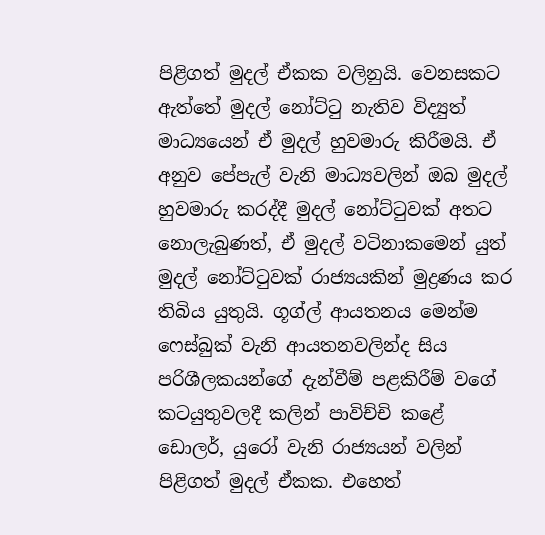පිළිගත් මුදල් ඒකක වලිනුයි. වෙනසකට ඇත්තේ මුදල් නෝට්ටු නැතිව විද්‍යුත් මාධ්‍යයෙන් ඒ මුදල් හුවමාරු කිරීමයි. ඒ අනුව පේපැල් වැනි මාධ්‍යවලින් ඔබ මුදල් හුවමාරු කරද්දී මුදල් නෝට්ටුවක් අතට නොලැබුණත්, ඒ මුදල් වටිනාකමෙන් යුත් මුදල් නෝට්ටුවක් රාජ්‍යයකින් මුද්‍රණය කර තිබිය යුතුයි. ගූග්ල් ආයතනය මෙන්ම ෆෙස්බුක් වැනි ආයතනවලින්ද සිය පරිශීලකයන්ගේ දැන්වීම් පළකිරීම් වගේ කටයුතුවලදී කලින් පාවිච්චි කළේ ඩොලර්, යුරෝ වැනි රාජ්‍යයන් වලින් පිළිගත් මුදල් ඒකක. එහෙත්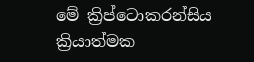මේ ක්‍රිප්ටොකරන්සිය ක්‍රියාත්මක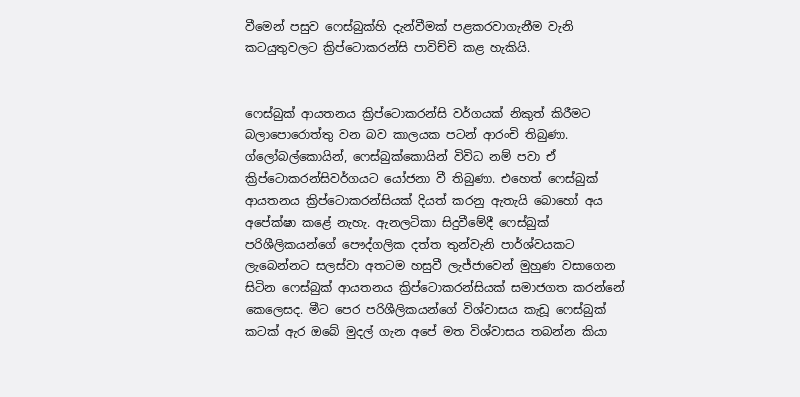වීමෙන් පසුව ෆෙස්බුක්හි දැන්වීමක් පළකරවාගැනීම වැනි කටයුතුවලට ක්‍රිප්ටොකරන්සි පාවිච්චි කළ හැකියි.


ෆෙස්බුක් ආයතනය ක්‍රිප්ටොකරන්සි වර්ගයක් නිකුත් කිරීමට බලාපොරොත්තු වන බව කාලයක පටන් ආරංචි තිබුණා. ග්ලෝබල්කොයින්, ෆෙස්බුක්කොයින් විවිධ නම් පවා ඒ ක්‍රිප්ටොකරන්සිවර්ගයට යෝජනා වී තිබුණා. එහෙත් ෆෙස්බුක් ආයතනය ක්‍රිප්ටොකරන්සියක් දියත් කරනු ඇතැයි බොහෝ අය අපේක්ෂා කළේ නැහැ. ඇනලටිකා සිදුවීමේදී ෆෙස්බුක් පරිශීලිකයන්ගේ පෞද්ගලික දත්ත තුන්වැනි පාර්ශ්වයකට ලැබෙන්නට සලස්වා අතටම හසුවී ලැජ්ජාවෙන් මුහුණ වසාගෙන සිටින ෆෙස්බුක් ආයතනය ක්‍රිප්ටොකරන්සියක් සමාජගත කරන්නේ කෙලෙසද. මීට පෙර පරිශීලිකයන්ගේ විශ්වාසය කැඩූ ෆෙස්බුක් කටක් ඇර ඔබේ මුදල් ගැන අපේ මත විශ්වාසය තබන්න කියා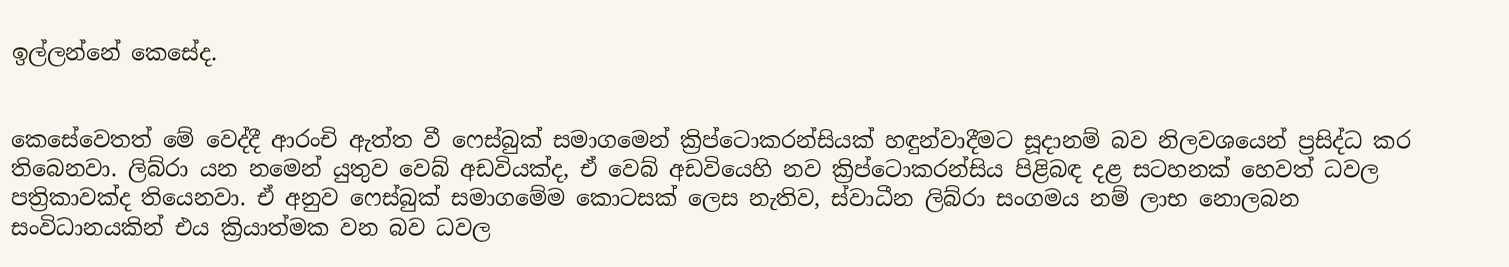ඉල්ලන්නේ කෙසේද.


කෙසේවෙතත් මේ වෙද්දී ආරංචි ඇත්ත වී ෆෙස්බුක් සමාගමෙන් ක්‍රිප්ටොකරන්සියක් හඳුන්වාදීමට සූදානම් බව නිලවශයෙන් ප්‍රසිද්ධ කර තිබෙනවා. ලිබ්රා යන නමෙන් යුතුව වෙබ් අඩවියක්ද, ඒ වෙබ් අඩවියෙහි නව ක්‍රිප්ටොකරන්සිය පිළිබඳ දළ සටහනක් හෙවත් ධවල පත්‍රිකාවක්ද තියෙනවා. ඒ අනුව ෆෙස්බුක් සමාගමේම කොටසක් ලෙස නැතිව, ස්වාධීන ලිබ්රා සංගමය නම් ලාභ නොලබන සංවිධානයකින් එය ක්‍රියාත්මක වන බව ධවල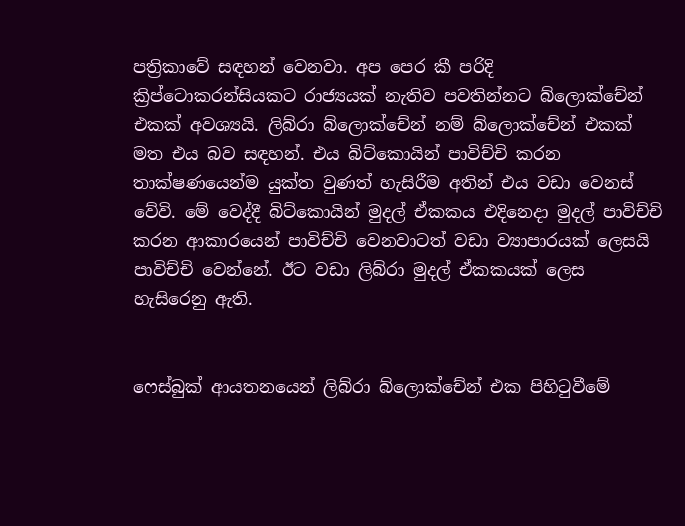පත්‍රිකාවේ සඳහන් වෙනවා. අප පෙර කී පරිදි ක්‍රිප්ටොකරන්සියකට රාජ්‍යයක් නැතිව පවතින්නට බ්ලොක්චේන් එකක් අවශ්‍යයි. ලිබ්රා බ්ලොක්චේන් නම් බ්ලොක්චේන් එකක් මත එය බව සඳහන්. එය බිට්කොයින් පාවිච්චි කරන තාක්ෂණයෙන්ම යුක්ත වුණත් හැසිරීම අතින් එය වඩා වෙනස් වේවි. මේ වෙද්දී බිට්කොයින් මුදල් ඒකකය එදිනෙදා මුදල් පාවිච්චි කරන ආකාරයෙන් පාවිච්චි වෙනවාටත් වඩා ව්‍යාපාරයක් ලෙසයි පාවිච්චි වෙන්නේ. ඊට වඩා ලිබ්රා මුදල් ඒකකයක් ලෙස හැසිරෙනු ඇති.


ෆෙස්බුක් ආයතනයෙන් ලිබ්රා බ්ලොක්චේන් එක පිහිටුවීමේ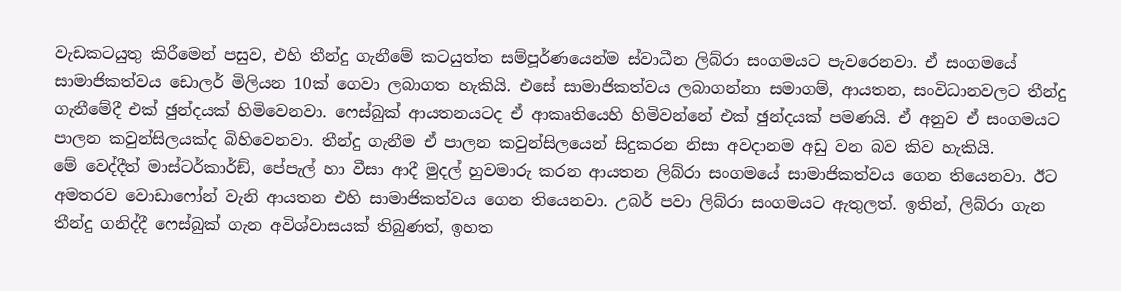වැඩකටයුතු කිරීමෙන් පසුව, එහි තීන්දු ගැනීමේ කටයුත්ත සම්පූර්ණයෙන්ම ස්වාධීන ලිබ්රා සංගමයට පැවරෙනවා. ඒ සංගමයේ සාමාජිකත්වය ඩොලර් මිලියන 10ක් ගෙවා ලබාගත හැකියි. එසේ සාමාජිකත්වය ලබාගන්නා සමාගම්, ආයතන, සංවිධානවලට තීන්දු ගැනීමේදී එක් ඡුන්දයක් හිමිවෙනවා. ෆෙස්බුක් ආයතනයටද ඒ ආකෘතියෙහි හිමිවන්නේ එක් ඡුන්දයක් පමණයි. ඒ අනුව ඒ සංගමයට පාලන කවුන්සිලයක්ද බිහිවෙනවා. තීන්දු ගැනීම ඒ පාලන කවුන්සිලයෙන් සිදුකරන නිසා අවදානම අඩු වන බව කිව හැකියි.
මේ වෙද්දීත් මාස්ටර්කාර්ඞ්, පේපැල් හා වීසා ආදී මුදල් හුවමාරු කරන ආයතන ලිබ්රා සංගමයේ සාමාජිකත්වය ගෙන තියෙනවා. ඊට අමතරව වොඩාෆෝන් වැනි ආයතන එහි සාමාජිකත්වය ගෙන තියෙනවා. උබර් පවා ලිබ්රා සංගමයට ඇතුලත්. ඉතින්, ලිබ්රා ගැන තීන්දු ගනිද්දී ෆෙස්බුක් ගැන අවිශ්වාසයක් තිබුණත්, ඉහත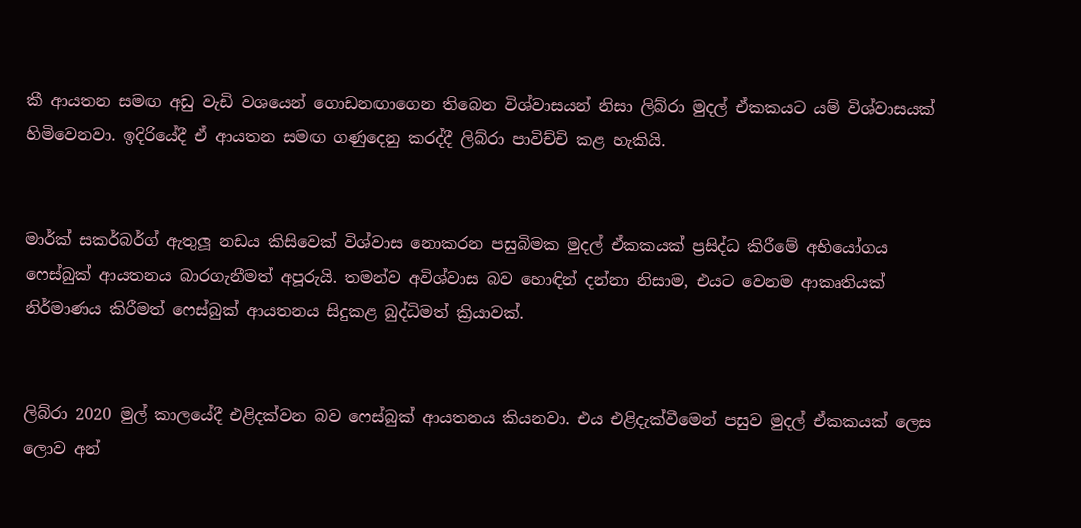කී ආයතන සමඟ අඩු වැඩි වශයෙන් ගොඩනඟාගෙන තිබෙන විශ්වාසයන් නිසා ලිබ්රා මුදල් ඒකකයට යම් විශ්වාසයක් හිමිවෙනවා. ඉදිරියේදී ඒ ආයතන සමඟ ගණුදෙනු කරද්දී ලිබ්රා පාවිච්චි කළ හැකියි.


මාර්ක් සකර්බර්ග් ඇතුලූ නඩය කිසිවෙක් විශ්වාස නොකරන පසුබිමක මුදල් ඒකකයක් ප්‍රසිද්ධ කිරීමේ අභියෝගය ෆෙස්බුක් ආයතනය බාරගැනීමත් අපූරුයි. තමන්ව අවිශ්වාස බව හොඳින් දන්නා නිසාම, එයට වෙනම ආකෘතියක් නිර්මාණය කිරීමත් ෆෙස්බුක් ආයතනය සිදුකළ බුද්ධිමත් ක්‍රියාවක්.


ලිබ්රා 2020 මුල් කාලයේදී එළිදක්වන බව ෆෙස්බුක් ආයතනය කියනවා. එය එළිදැක්වීමෙන් පසුව මුදල් ඒකකයක් ලෙස ලොව අන්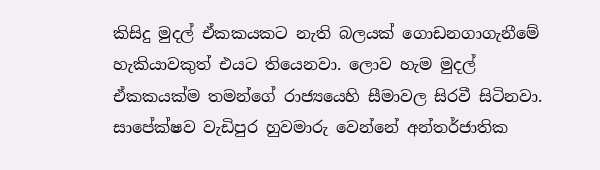කිසිදු මුදල් ඒකකයකට නැති බලයක් ගොඩනගාගැනීමේ හැකියාවකුත් එයට තියෙනවා. ලොව හැම මුදල් ඒකකයක්ම තමන්ගේ රාජ්‍යයෙහි සීමාවල සිරවී සිටිනවා. සාපේක්ෂව වැඩිපුර හුවමාරු වෙන්නේ අන්තර්ජාතික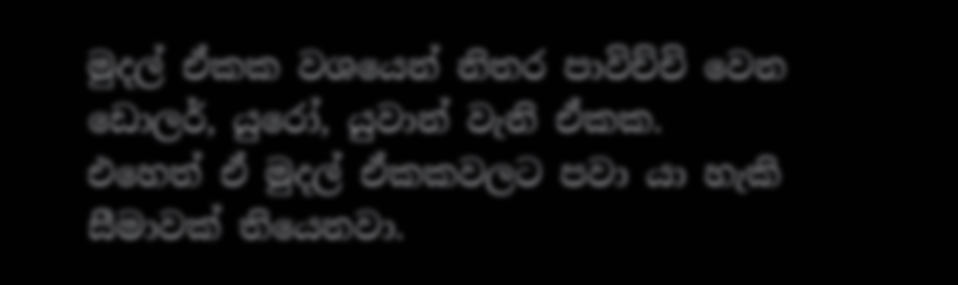මුදල් ඒකක වශයෙන් නිතර පාවිච්චි වෙන ඩොලර්, යුරෝ, යුවාන් වැනි ඒකක. එහෙත් ඒ මුදල් ඒකකවලට පවා යා හැකි සීමාවක් තියෙනවා.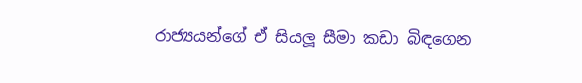රාජ්‍යයන්ගේ ඒ සියලූ සීමා කඩා බිඳගෙන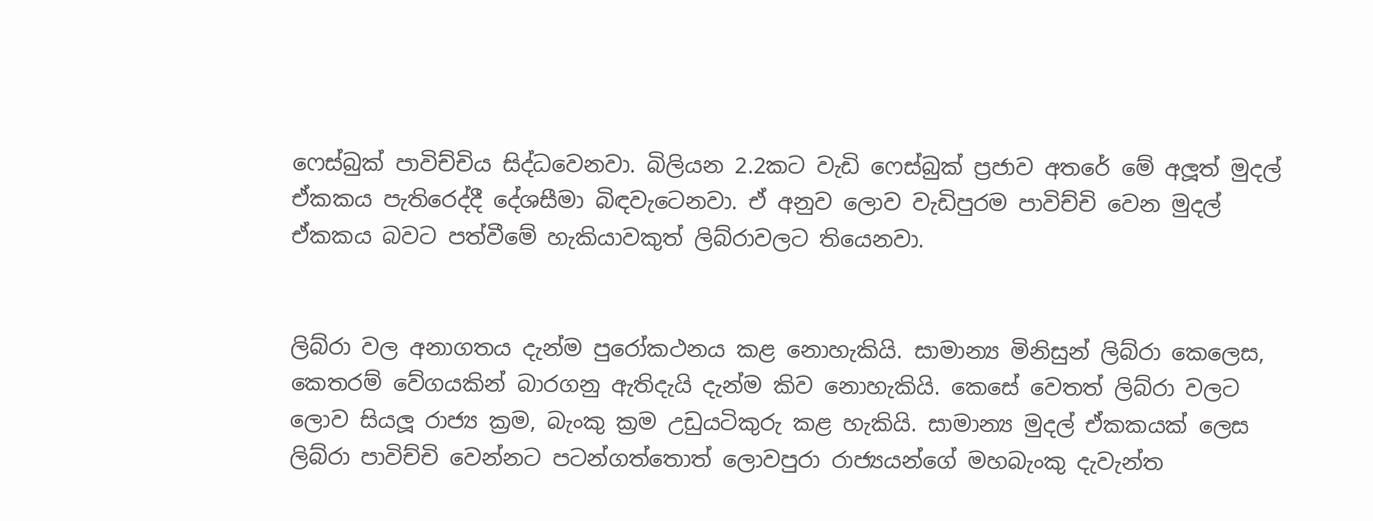ෆෙස්බුක් පාවිච්චිය සිද්ධවෙනවා. බිලියන 2.2කට වැඩි ෆෙස්බුක් ප්‍රජාව අතරේ මේ අලූත් මුදල් ඒකකය පැතිරෙද්දී දේශසීමා බිඳවැටෙනවා. ඒ අනුව ලොව වැඩිපුරම පාවිච්චි වෙන මුදල් ඒකකය බවට පත්වීමේ හැකියාවකුත් ලිබ්රාවලට තියෙනවා.


ලිබ්රා වල අනාගතය දැන්ම පුරෝකථනය කළ නොහැකියි. සාමාන්‍ය මිනිසුන් ලිබ්රා කෙලෙස, කෙතරම් වේගයකින් බාරගනු ඇතිදැයි දැන්ම කිව නොහැකියි. කෙසේ වෙතත් ලිබ්රා වලට ලොව සියලූ රාජ්‍ය ක්‍රම, බැංකු ක්‍රම උඩුයටිකුරු කළ හැකියි. සාමාන්‍ය මුදල් ඒකකයක් ලෙස ලිබ්රා පාවිච්චි වෙන්නට පටන්ගත්තොත් ලොවපුරා රාජ්‍යයන්ගේ මහබැංකු දැවැන්ත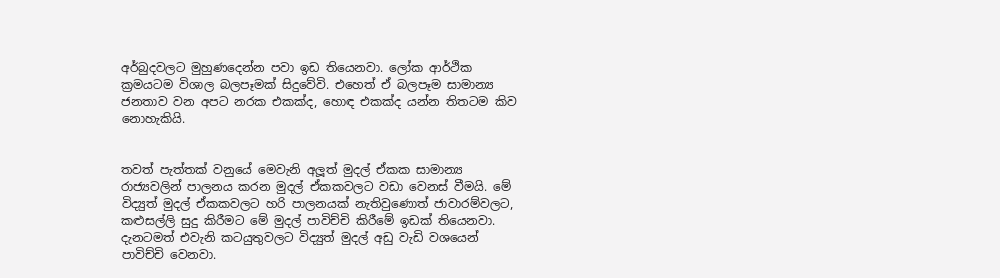අර්බුදවලට මුහුණදෙන්න පවා ඉඩ තියෙනවා. ලෝක ආර්ථික ක්‍රමයටම විශාල බලපෑමක් සිදුවේවි. එහෙත් ඒ බලපෑම සාමාන්‍ය ජනතාව වන අපට නරක එකක්ද, හොඳ එකක්ද යන්න තිතටම කිව නොහැකියි.


තවත් පැත්තක් වනුයේ මෙවැනි අලූත් මුදල් ඒකක සාමාන්‍ය රාජ්‍යවලින් පාලනය කරන මුදල් ඒකකවලට වඩා වෙනස් වීමයි. මේ විද්‍යුත් මුදල් ඒකකවලට හරි පාලනයක් නැතිවුණොත් ජාවාරම්වලට, කළුසල්ලි සුදු කිරීමට මේ මුදල් පාවිච්චි කිරීමේ ඉඩක් තියෙනවා. දැනටමත් එවැනි කටයුතුවලට විද්‍යුත් මුදල් අඩු වැඩි වශයෙන් පාවිච්චි වෙනවා.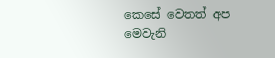කෙසේ වෙතත් අප මෙවැනි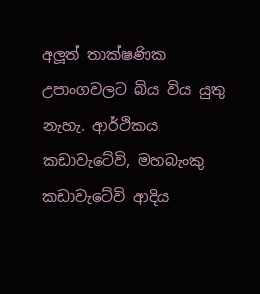අලූත් තාක්ෂණික උපාංගවලට බිය විය යුතු නැහැ. ආර්ථිකය කඩාවැටේවි, මහබැංකු කඩාවැටේවි ආදිය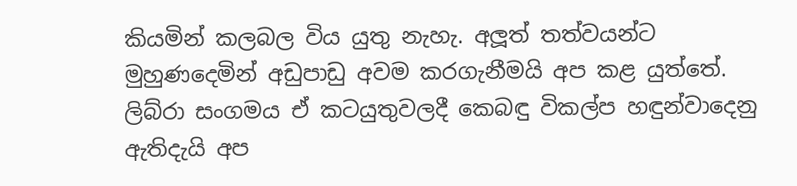කියමින් කලබල විය යුතු නැහැ. අලූත් තත්වයන්ට මුහුණදෙමින් අඩුපාඩු අවම කරගැනීමයි අප කළ යුත්තේ. ලිබ්රා සංගමය ඒ කටයුතුවලදී කෙබඳු විකල්ප හඳුන්වාදෙනු ඇතිදැයි අප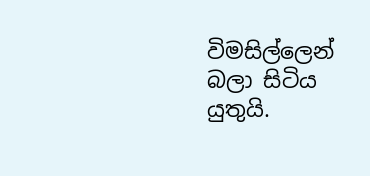විමසිල්ලෙන් බලා සිටිය යුතුයි.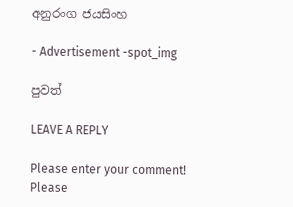අනුරංග ජයසිංහ

- Advertisement -spot_img

පුවත්

LEAVE A REPLY

Please enter your comment!
Please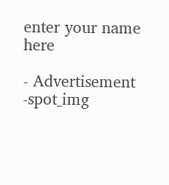enter your name here

- Advertisement -spot_img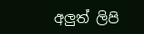අලුත් ලිපි